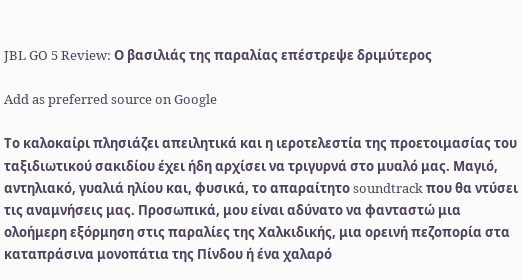JBL GO 5 Review: Ο βασιλιάς της παραλίας επέστρεψε δριμύτερος

Add as preferred source on Google

Το καλοκαίρι πλησιάζει απειλητικά και η ιεροτελεστία της προετοιμασίας του ταξιδιωτικού σακιδίου έχει ήδη αρχίσει να τριγυρνά στο μυαλό μας. Μαγιό, αντηλιακό, γυαλιά ηλίου και, φυσικά, το απαραίτητο soundtrack που θα ντύσει τις αναμνήσεις μας. Προσωπικά, μου είναι αδύνατο να φανταστώ μια ολοήμερη εξόρμηση στις παραλίες της Χαλκιδικής, μια ορεινή πεζοπορία στα καταπράσινα μονοπάτια της Πίνδου ή ένα χαλαρό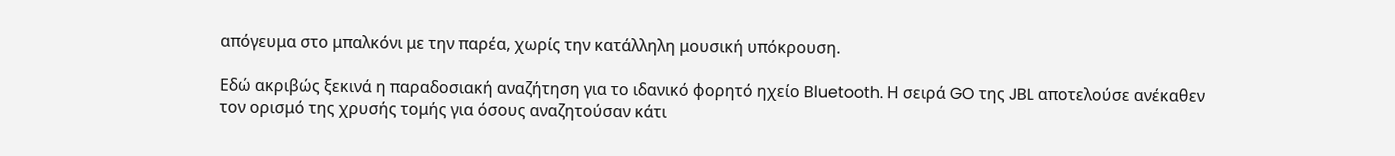απόγευμα στο μπαλκόνι με την παρέα, χωρίς την κατάλληλη μουσική υπόκρουση.

Εδώ ακριβώς ξεκινά η παραδοσιακή αναζήτηση για το ιδανικό φορητό ηχείο Bluetooth. Η σειρά GO της JBL αποτελούσε ανέκαθεν τον ορισμό της χρυσής τομής για όσους αναζητούσαν κάτι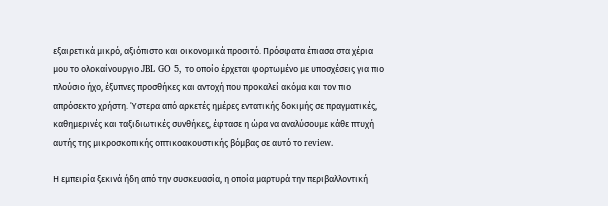εξαιρετικά μικρό, αξιόπιστο και οικονομικά προσιτό. Πρόσφατα έπιασα στα χέρια μου το ολοκαίνουργιο JBL GO 5, το οποίο έρχεται φορτωμένο με υποσχέσεις για πιο πλούσιο ήχο, έξυπνες προσθήκες και αντοχή που προκαλεί ακόμα και τον πιο απρόσεκτο χρήστη. Ύστερα από αρκετές ημέρες εντατικής δοκιμής σε πραγματικές, καθημερινές και ταξιδιωτικές συνθήκες, έφτασε η ώρα να αναλύσουμε κάθε πτυχή αυτής της μικροσκοπικής οπτικοακουστικής βόμβας σε αυτό το review.

Η εμπειρία ξεκινά ήδη από την συσκευασία, η οποία μαρτυρά την περιβαλλοντική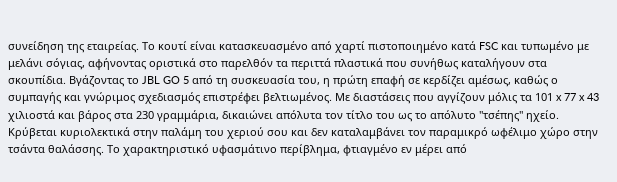συνείδηση της εταιρείας. Το κουτί είναι κατασκευασμένο από χαρτί πιστοποιημένο κατά FSC και τυπωμένο με μελάνι σόγιας, αφήνοντας οριστικά στο παρελθόν τα περιττά πλαστικά που συνήθως καταλήγουν στα σκουπίδια. Βγάζοντας το JBL GO 5 από τη συσκευασία του, η πρώτη επαφή σε κερδίζει αμέσως, καθώς ο συμπαγής και γνώριμος σχεδιασμός επιστρέφει βελτιωμένος. Με διαστάσεις που αγγίζουν μόλις τα 101 x 77 x 43 χιλιοστά και βάρος στα 230 γραμμάρια, δικαιώνει απόλυτα τον τίτλο του ως το απόλυτο "τσέπης" ηχείο. Κρύβεται κυριολεκτικά στην παλάμη του χεριού σου και δεν καταλαμβάνει τον παραμικρό ωφέλιμο χώρο στην τσάντα θαλάσσης. Το χαρακτηριστικό υφασμάτινο περίβλημα, φτιαγμένο εν μέρει από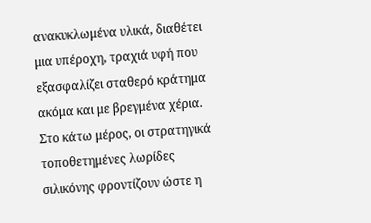ανακυκλωμένα υλικά, διαθέτει μια υπέροχη, τραχιά υφή που εξασφαλίζει σταθερό κράτημα ακόμα και με βρεγμένα χέρια. Στο κάτω μέρος, οι στρατηγικά τοποθετημένες λωρίδες σιλικόνης φροντίζουν ώστε η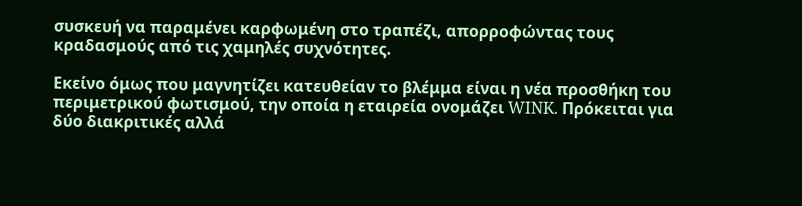συσκευή να παραμένει καρφωμένη στο τραπέζι, απορροφώντας τους κραδασμούς από τις χαμηλές συχνότητες.

Εκείνο όμως που μαγνητίζει κατευθείαν το βλέμμα είναι η νέα προσθήκη του περιμετρικού φωτισμού, την οποία η εταιρεία ονομάζει WINK. Πρόκειται για δύο διακριτικές αλλά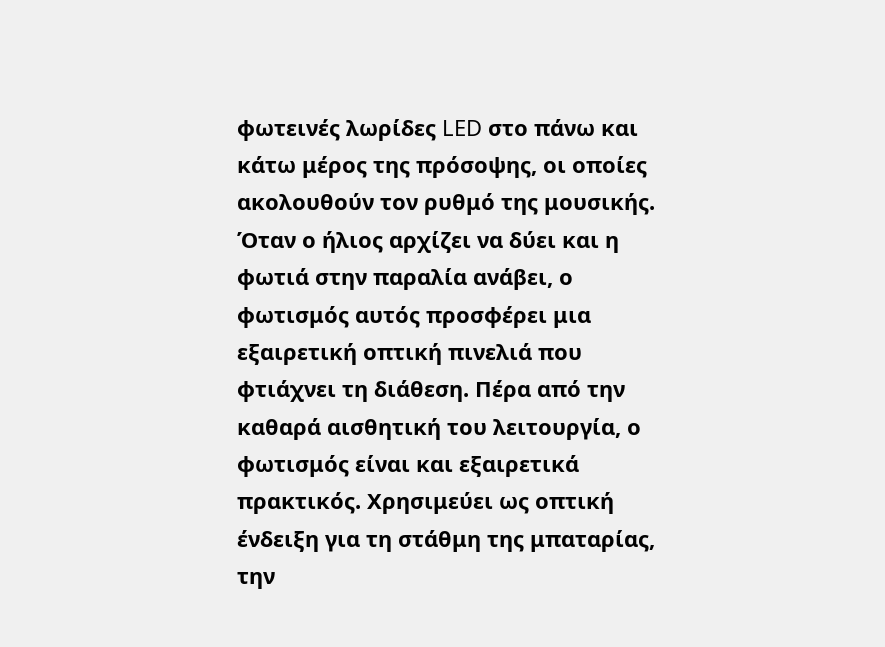φωτεινές λωρίδες LED στο πάνω και κάτω μέρος της πρόσοψης, οι οποίες ακολουθούν τον ρυθμό της μουσικής. Όταν ο ήλιος αρχίζει να δύει και η φωτιά στην παραλία ανάβει, ο φωτισμός αυτός προσφέρει μια εξαιρετική οπτική πινελιά που φτιάχνει τη διάθεση. Πέρα από την καθαρά αισθητική του λειτουργία, ο φωτισμός είναι και εξαιρετικά πρακτικός. Χρησιμεύει ως οπτική ένδειξη για τη στάθμη της μπαταρίας, την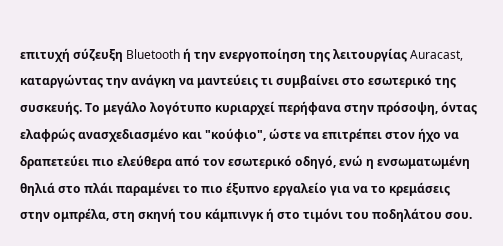επιτυχή σύζευξη Bluetooth ή την ενεργοποίηση της λειτουργίας Auracast, καταργώντας την ανάγκη να μαντεύεις τι συμβαίνει στο εσωτερικό της συσκευής. Το μεγάλο λογότυπο κυριαρχεί περήφανα στην πρόσοψη, όντας ελαφρώς ανασχεδιασμένο και "κούφιο", ώστε να επιτρέπει στον ήχο να δραπετεύει πιο ελεύθερα από τον εσωτερικό οδηγό, ενώ η ενσωματωμένη θηλιά στο πλάι παραμένει το πιο έξυπνο εργαλείο για να το κρεμάσεις στην ομπρέλα, στη σκηνή του κάμπινγκ ή στο τιμόνι του ποδηλάτου σου.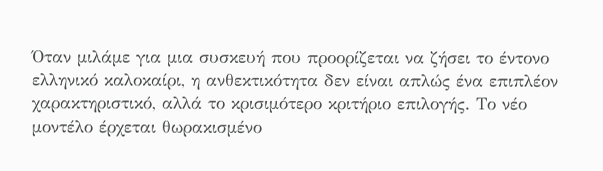Όταν μιλάμε για μια συσκευή που προορίζεται να ζήσει το έντονο ελληνικό καλοκαίρι, η ανθεκτικότητα δεν είναι απλώς ένα επιπλέον χαρακτηριστικό, αλλά το κρισιμότερο κριτήριο επιλογής. Το νέο μοντέλο έρχεται θωρακισμένο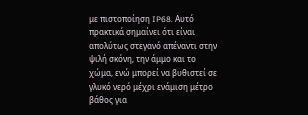με πιστοποίηση IP68. Αυτό πρακτικά σημαίνει ότι είναι απολύτως στεγανό απέναντι στην ψιλή σκόνη, την άμμο και το χώμα, ενώ μπορεί να βυθιστεί σε γλυκό νερό μέχρι ενάμιση μέτρο βάθος για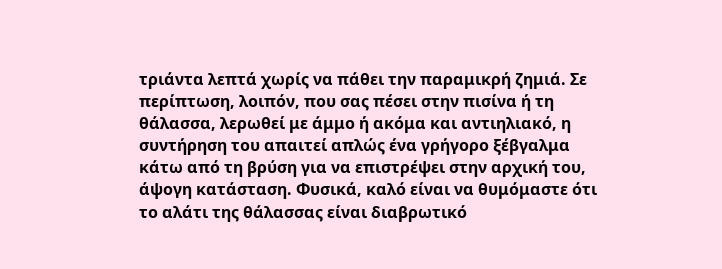τριάντα λεπτά χωρίς να πάθει την παραμικρή ζημιά. Σε περίπτωση, λοιπόν, που σας πέσει στην πισίνα ή τη θάλασσα, λερωθεί με άμμο ή ακόμα και αντιηλιακό, η συντήρηση του απαιτεί απλώς ένα γρήγορο ξέβγαλμα κάτω από τη βρύση για να επιστρέψει στην αρχική του, άψογη κατάσταση. Φυσικά, καλό είναι να θυμόμαστε ότι το αλάτι της θάλασσας είναι διαβρωτικό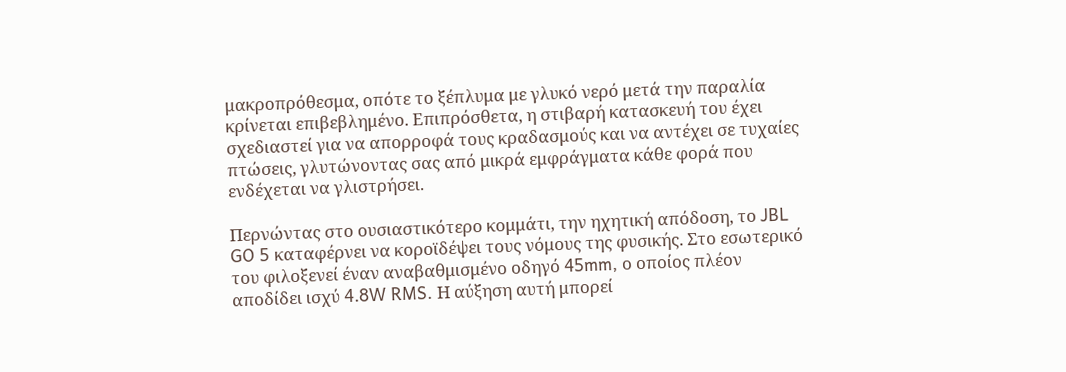μακροπρόθεσμα, οπότε το ξέπλυμα με γλυκό νερό μετά την παραλία κρίνεται επιβεβλημένο. Επιπρόσθετα, η στιβαρή κατασκευή του έχει σχεδιαστεί για να απορροφά τους κραδασμούς και να αντέχει σε τυχαίες πτώσεις, γλυτώνοντας σας από μικρά εμφράγματα κάθε φορά που ενδέχεται να γλιστρήσει.

Περνώντας στο ουσιαστικότερο κομμάτι, την ηχητική απόδοση, το JBL GO 5 καταφέρνει να κοροϊδέψει τους νόμους της φυσικής. Στο εσωτερικό του φιλοξενεί έναν αναβαθμισμένο οδηγό 45mm, ο οποίος πλέον αποδίδει ισχύ 4.8W RMS. Η αύξηση αυτή μπορεί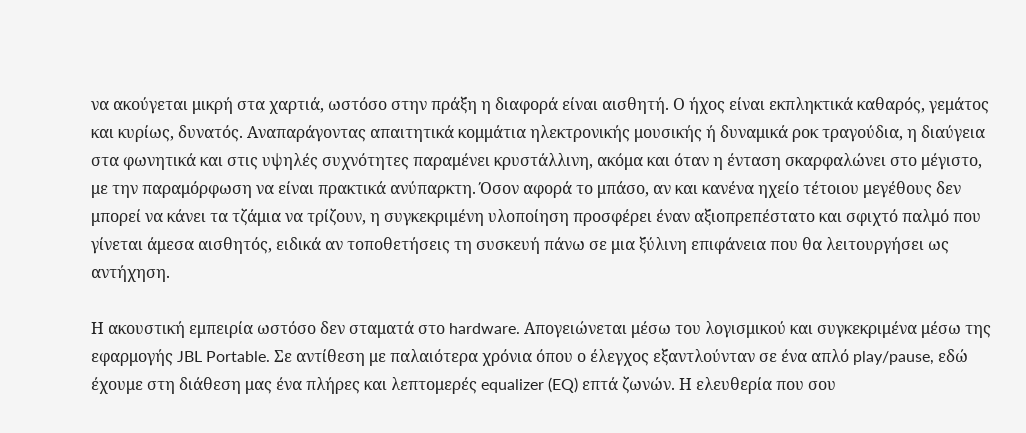να ακούγεται μικρή στα χαρτιά, ωστόσο στην πράξη η διαφορά είναι αισθητή. Ο ήχος είναι εκπληκτικά καθαρός, γεμάτος και κυρίως, δυνατός. Αναπαράγοντας απαιτητικά κομμάτια ηλεκτρονικής μουσικής ή δυναμικά ροκ τραγούδια, η διαύγεια στα φωνητικά και στις υψηλές συχνότητες παραμένει κρυστάλλινη, ακόμα και όταν η ένταση σκαρφαλώνει στο μέγιστο, με την παραμόρφωση να είναι πρακτικά ανύπαρκτη. Όσον αφορά το μπάσο, αν και κανένα ηχείο τέτοιου μεγέθους δεν μπορεί να κάνει τα τζάμια να τρίζουν, η συγκεκριμένη υλοποίηση προσφέρει έναν αξιοπρεπέστατο και σφιχτό παλμό που γίνεται άμεσα αισθητός, ειδικά αν τοποθετήσεις τη συσκευή πάνω σε μια ξύλινη επιφάνεια που θα λειτουργήσει ως αντήχηση.

Η ακουστική εμπειρία ωστόσο δεν σταματά στο hardware. Απογειώνεται μέσω του λογισμικού και συγκεκριμένα μέσω της εφαρμογής JBL Portable. Σε αντίθεση με παλαιότερα χρόνια όπου ο έλεγχος εξαντλούνταν σε ένα απλό play/pause, εδώ έχουμε στη διάθεση μας ένα πλήρες και λεπτομερές equalizer (EQ) επτά ζωνών. Η ελευθερία που σου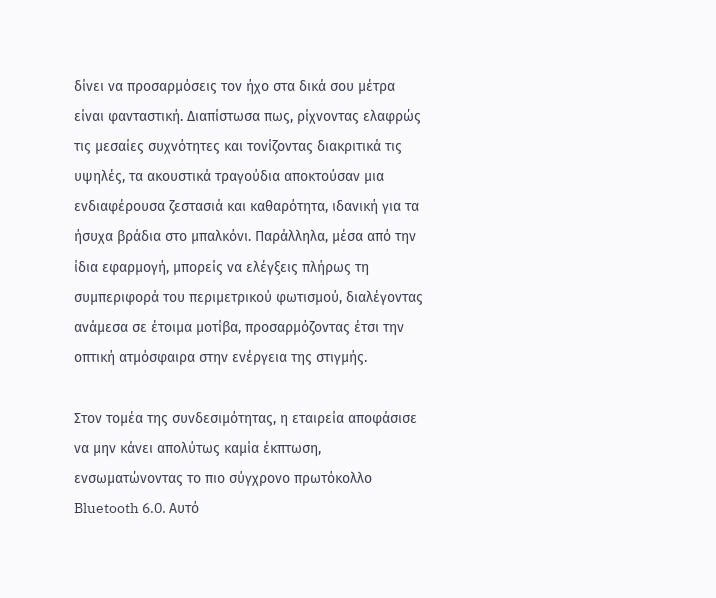δίνει να προσαρμόσεις τον ήχο στα δικά σου μέτρα είναι φανταστική. Διαπίστωσα πως, ρίχνοντας ελαφρώς τις μεσαίες συχνότητες και τονίζοντας διακριτικά τις υψηλές, τα ακουστικά τραγούδια αποκτούσαν μια ενδιαφέρουσα ζεστασιά και καθαρότητα, ιδανική για τα ήσυχα βράδια στο μπαλκόνι. Παράλληλα, μέσα από την ίδια εφαρμογή, μπορείς να ελέγξεις πλήρως τη συμπεριφορά του περιμετρικού φωτισμού, διαλέγοντας ανάμεσα σε έτοιμα μοτίβα, προσαρμόζοντας έτσι την οπτική ατμόσφαιρα στην ενέργεια της στιγμής.

Στον τομέα της συνδεσιμότητας, η εταιρεία αποφάσισε να μην κάνει απολύτως καμία έκπτωση, ενσωματώνοντας το πιο σύγχρονο πρωτόκολλο Bluetooth 6.0. Αυτό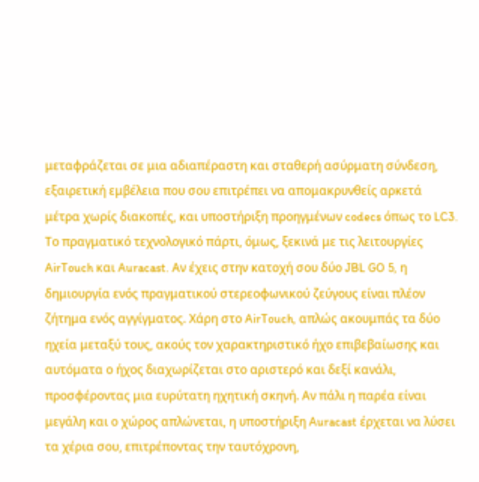μεταφράζεται σε μια αδιαπέραστη και σταθερή ασύρματη σύνδεση, εξαιρετική εμβέλεια που σου επιτρέπει να απομακρυνθείς αρκετά μέτρα χωρίς διακοπές, και υποστήριξη προηγμένων codecs όπως το LC3. Το πραγματικό τεχνολογικό πάρτι, όμως, ξεκινά με τις λειτουργίες AirTouch και Auracast. Αν έχεις στην κατοχή σου δύο JBL GO 5, η δημιουργία ενός πραγματικού στερεοφωνικού ζεύγους είναι πλέον ζήτημα ενός αγγίγματος. Χάρη στο AirTouch, απλώς ακουμπάς τα δύο ηχεία μεταξύ τους, ακούς τον χαρακτηριστικό ήχο επιβεβαίωσης και αυτόματα ο ήχος διαχωρίζεται στο αριστερό και δεξί κανάλι, προσφέροντας μια ευρύτατη ηχητική σκηνή. Αν πάλι η παρέα είναι μεγάλη και ο χώρος απλώνεται, η υποστήριξη Auracast έρχεται να λύσει τα χέρια σου, επιτρέποντας την ταυτόχρονη,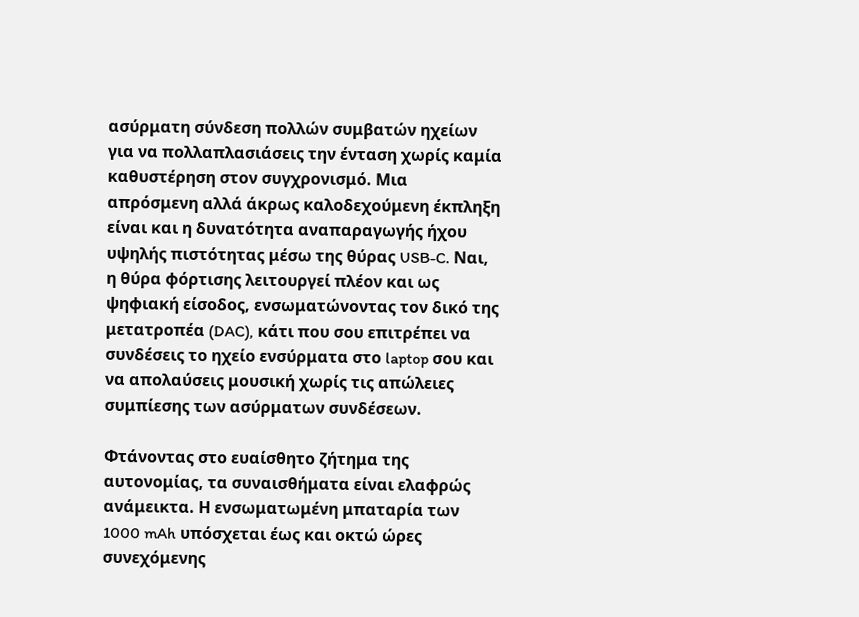ασύρματη σύνδεση πολλών συμβατών ηχείων για να πολλαπλασιάσεις την ένταση χωρίς καμία καθυστέρηση στον συγχρονισμό. Μια απρόσμενη αλλά άκρως καλοδεχούμενη έκπληξη είναι και η δυνατότητα αναπαραγωγής ήχου υψηλής πιστότητας μέσω της θύρας USB-C. Ναι, η θύρα φόρτισης λειτουργεί πλέον και ως ψηφιακή είσοδος, ενσωματώνοντας τον δικό της μετατροπέα (DAC), κάτι που σου επιτρέπει να συνδέσεις το ηχείο ενσύρματα στο laptop σου και να απολαύσεις μουσική χωρίς τις απώλειες συμπίεσης των ασύρματων συνδέσεων.

Φτάνοντας στο ευαίσθητο ζήτημα της αυτονομίας, τα συναισθήματα είναι ελαφρώς ανάμεικτα. Η ενσωματωμένη μπαταρία των 1000 mAh υπόσχεται έως και οκτώ ώρες συνεχόμενης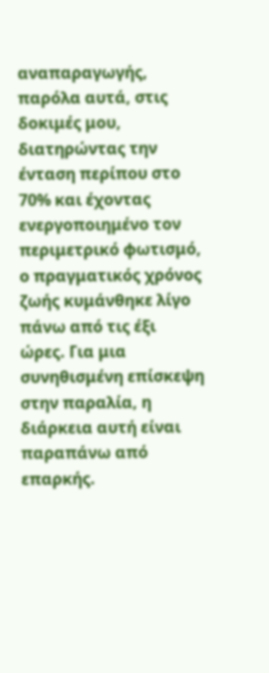αναπαραγωγής, παρόλα αυτά, στις δοκιμές μου, διατηρώντας την ένταση περίπου στο 70% και έχοντας ενεργοποιημένο τον περιμετρικό φωτισμό, ο πραγματικός χρόνος ζωής κυμάνθηκε λίγο πάνω από τις έξι ώρες. Για μια συνηθισμένη επίσκεψη στην παραλία, η διάρκεια αυτή είναι παραπάνω από επαρκής.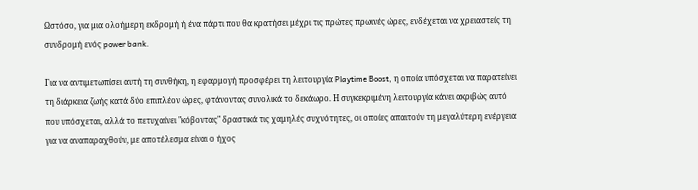Ωστόσο, για μια ολοήμερη εκδρομή ή ένα πάρτι που θα κρατήσει μέχρι τις πρώτες πρωινές ώρες, ενδέχεται να χρειαστείς τη συνδρομή ενός power bank.

Για να αντιμετωπίσει αυτή τη συνθήκη, η εφαρμογή προσφέρει τη λειτουργία Playtime Boost, η οποία υπόσχεται να παρατείνει τη διάρκεια ζωής κατά δύο επιπλέον ώρες, φτάνοντας συνολικά το δεκάωρο. Η συγκεκριμένη λειτουργία κάνει ακριβώς αυτό που υπόσχεται, αλλά το πετυχαίνει "κόβοντας" δραστικά τις χαμηλές συχνότητες, οι οποίες απαιτούν τη μεγαλύτερη ενέργεια για να αναπαραχθούν, με αποτέλεσμα είναι ο ήχος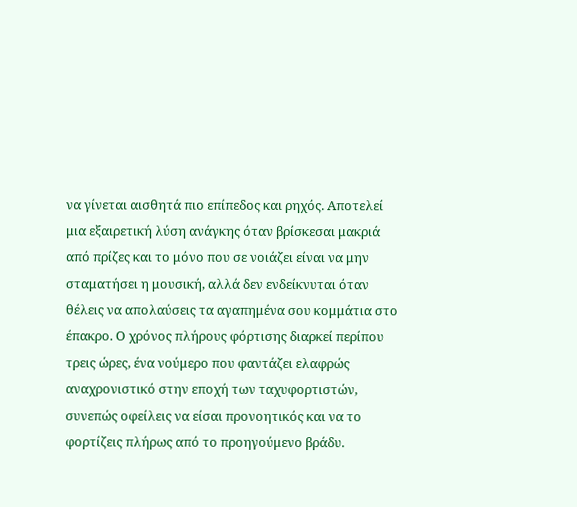να γίνεται αισθητά πιο επίπεδος και ρηχός. Αποτελεί μια εξαιρετική λύση ανάγκης όταν βρίσκεσαι μακριά από πρίζες και το μόνο που σε νοιάζει είναι να μην σταματήσει η μουσική, αλλά δεν ενδείκνυται όταν θέλεις να απολαύσεις τα αγαπημένα σου κομμάτια στο έπακρο. Ο χρόνος πλήρους φόρτισης διαρκεί περίπου τρεις ώρες, ένα νούμερο που φαντάζει ελαφρώς αναχρονιστικό στην εποχή των ταχυφορτιστών, συνεπώς οφείλεις να είσαι προνοητικός και να το φορτίζεις πλήρως από το προηγούμενο βράδυ.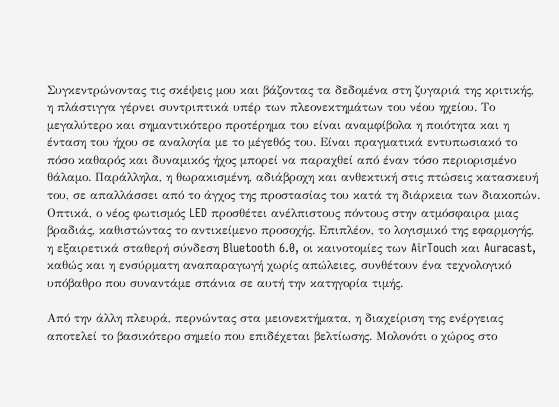Συγκεντρώνοντας τις σκέψεις μου και βάζοντας τα δεδομένα στη ζυγαριά της κριτικής, η πλάστιγγα γέρνει συντριπτικά υπέρ των πλεονεκτημάτων του νέου ηχείου. Το μεγαλύτερο και σημαντικότερο προτέρημα του είναι αναμφίβολα η ποιότητα και η ένταση του ήχου σε αναλογία με το μέγεθός του. Είναι πραγματικά εντυπωσιακό το πόσο καθαρός και δυναμικός ήχος μπορεί να παραχθεί από έναν τόσο περιορισμένο θάλαμο. Παράλληλα, η θωρακισμένη, αδιάβροχη και ανθεκτική στις πτώσεις κατασκευή του, σε απαλλάσσει από το άγχος της προστασίας του κατά τη διάρκεια των διακοπών. Οπτικά, ο νέος φωτισμός LED προσθέτει ανέλπιστους πόντους στην ατμόσφαιρα μιας βραδιάς, καθιστώντας το αντικείμενο προσοχής. Επιπλέον, το λογισμικό της εφαρμογής, η εξαιρετικά σταθερή σύνδεση Bluetooth 6.0, οι καινοτομίες των AirTouch και Auracast, καθώς και η ενσύρματη αναπαραγωγή χωρίς απώλειες, συνθέτουν ένα τεχνολογικό υπόβαθρο που συναντάμε σπάνια σε αυτή την κατηγορία τιμής.

Από την άλλη πλευρά, περνώντας στα μειονεκτήματα, η διαχείριση της ενέργειας αποτελεί το βασικότερο σημείο που επιδέχεται βελτίωσης. Μολονότι ο χώρος στο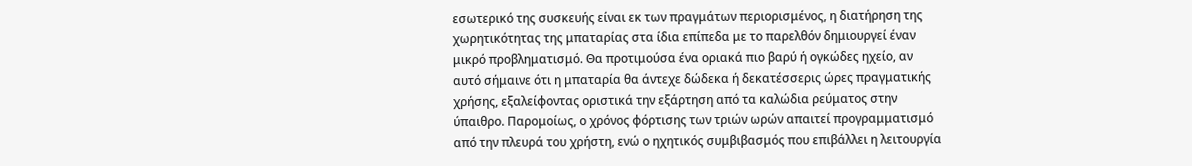εσωτερικό της συσκευής είναι εκ των πραγμάτων περιορισμένος, η διατήρηση της χωρητικότητας της μπαταρίας στα ίδια επίπεδα με το παρελθόν δημιουργεί έναν μικρό προβληματισμό. Θα προτιμούσα ένα οριακά πιο βαρύ ή ογκώδες ηχείο, αν αυτό σήμαινε ότι η μπαταρία θα άντεχε δώδεκα ή δεκατέσσερις ώρες πραγματικής χρήσης, εξαλείφοντας οριστικά την εξάρτηση από τα καλώδια ρεύματος στην ύπαιθρο. Παρομοίως, ο χρόνος φόρτισης των τριών ωρών απαιτεί προγραμματισμό από την πλευρά του χρήστη, ενώ ο ηχητικός συμβιβασμός που επιβάλλει η λειτουργία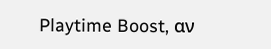Playtime Boost, αν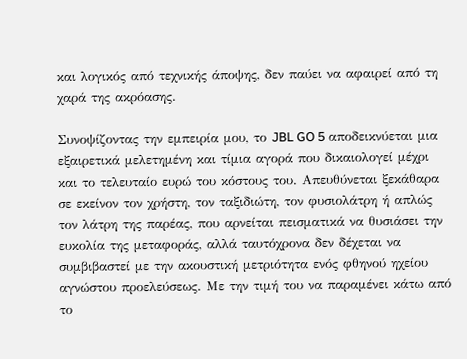και λογικός από τεχνικής άποψης, δεν παύει να αφαιρεί από τη χαρά της ακρόασης.

Συνοψίζοντας την εμπειρία μου, το JBL GO 5 αποδεικνύεται μια εξαιρετικά μελετημένη και τίμια αγορά που δικαιολογεί μέχρι και το τελευταίο ευρώ του κόστους του. Απευθύνεται ξεκάθαρα σε εκείνον τον χρήστη, τον ταξιδιώτη, τον φυσιολάτρη ή απλώς τον λάτρη της παρέας, που αρνείται πεισματικά να θυσιάσει την ευκολία της μεταφοράς, αλλά ταυτόχρονα δεν δέχεται να συμβιβαστεί με την ακουστική μετριότητα ενός φθηνού ηχείου αγνώστου προελεύσεως. Με την τιμή του να παραμένει κάτω από το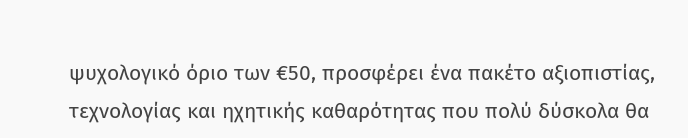ψυχολογικό όριο των €50, προσφέρει ένα πακέτο αξιοπιστίας, τεχνολογίας και ηχητικής καθαρότητας που πολύ δύσκολα θα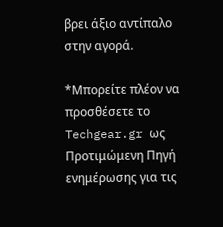βρει άξιο αντίπαλο στην αγορά.

*Μπορείτε πλέον να προσθέσετε το Techgear.gr ως Προτιμώμενη Πηγή ενημέρωσης για τις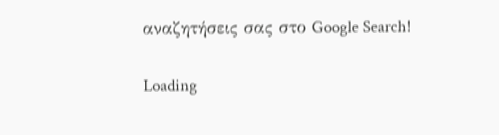αναζητήσεις σας στο Google Search!

Loading